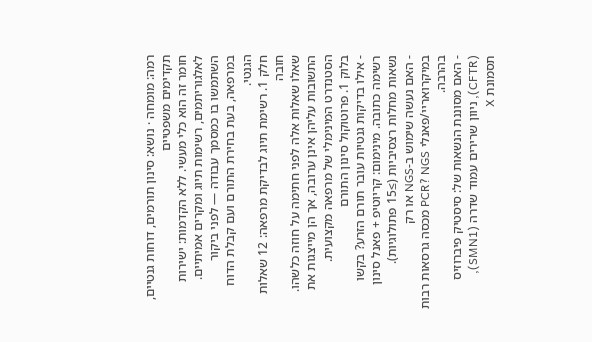רמה: מומחה · נושא: סינון תורמים, דוחות גנטיים, תקדימים משפטיים
חומר זה הוא כלי מעשי. ללא הקדמות: ישירות לאלגוריתמים, רשימות תיוג ומקרים אמיתיים. השתמשו בו כמסמך עבודה — לפני ביקור במרפאה, בעת בחירת התורם ועם קבלת הדוח הגנטי.
חלק 1. רשימת תיוג לבדיקת מרפאה: 12 שאלות חובה
שאלו שאלות אלה לפני חתימה על חוזה כלשהו. התשובות עליהן אינן ערובה, אך הן מייצגות את הסטנדרט המינימלי של מרפאה מקצועית.
בלוק 1. פרוטוקול סינון התורם
- אילו בדיקות גנטיות עובר תורם הזרע? בקשו רשימה כתובה. מינימום: קריוטיפ + פאנל סינון נשאות מחלות רצסיביות (≥15 פתולוגיות).
- האם נעשה שימוש ב-NGS או רק במיקרואריי/פאנלי PCR? NGS מכסה גרסאות רבות בהרבה.
- האם מסוננת הנשאות של: סיסטיק פיברוזיס (CFTR), ניוון שרירים עמוד שדרה (SMN1), תסמונת X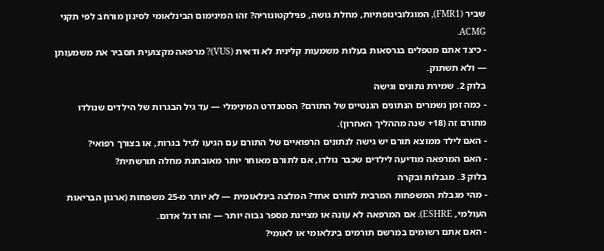שביר (FMR1), המוגלובינופתיות, מחלת גושה, פנילקטונוריה? זהו המינימום הבינלאומי לסינון מורחב לפי תקני ACMG.
- כיצד אתם מטפלים בגרסאות בעלות משמעות קלינית לא ודאית (VUS)? מרפאה מקצועית תסביר את משמעותן — ולא תשתוק.
בלוק 2. שמירת נתונים וגישה
- כמה זמן נשמרים הנתונים הגנטיים של התורם? הסטנדרט המינימלי — עד גיל הבגרות של הילדים שנולדו מתורם זה (18+ שנה מההליך האחרון).
- האם לילד ממוצא תורם יש גישה לנתונים הרפואיים של התורם עם הגיעו לגיל בגרות, או בצורך רפואי?
- האם המרפאה מודיעה לילדים שכבר נולדו, אם לתורם מאוחר יותר מאובחנת מחלה תורשתית?
בלוק 3. מגבלות ובקרה
- מהי מגבלת המשפחות המרבית לתורם אחד? המלצה בינלאומית — לא יותר מ-25 משפחות (ארגון הבריאות העולמי, ESHRE). אם המרפאה לא עונה או מציינת מספר גבוה יותר — זהו דגל אדום.
- האם אתם רשומים במרשם תורמים בינלאומי או לאומי?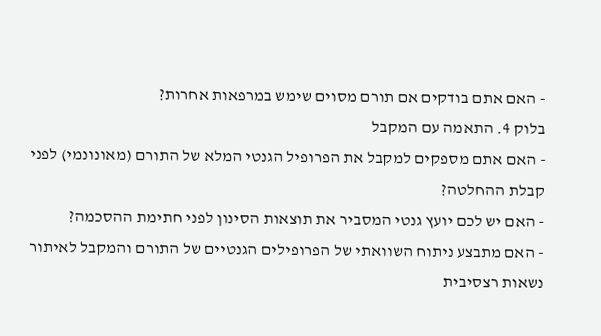- האם אתם בודקים אם תורם מסוים שימש במרפאות אחרות?
בלוק 4. התאמה עם המקבל
- האם אתם מספקים למקבל את הפרופיל הגנטי המלא של התורם (מאונונמי) לפני קבלת ההחלטה?
- האם יש לכם יועץ גנטי המסביר את תוצאות הסינון לפני חתימת ההסכמה?
- האם מתבצע ניתוח השוואתי של הפרופילים הגנטיים של התורם והמקבל לאיתור נשאות רצסיבית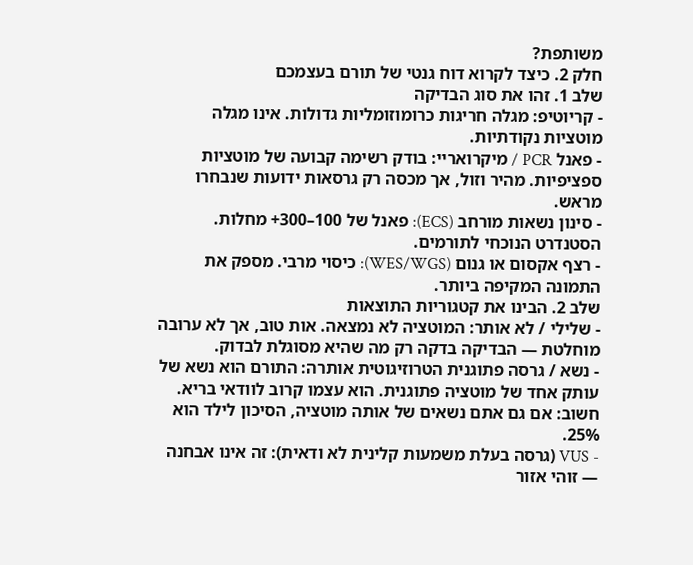משותפת?
חלק 2. כיצד לקרוא דוח גנטי של תורם בעצמכם
שלב 1. זהו את סוג הבדיקה
- קריוטיפ: מגלה חריגות כרומוזומליות גדולות. אינו מגלה מוטציות נקודתיות.
- פאנל PCR / מיקרואריי: בודק רשימה קבועה של מוטציות ספציפיות. מהיר וזול, אך מכסה רק גרסאות ידועות שנבחרו מראש.
- סינון נשאות מורחב (ECS): פאנל של 100–300+ מחלות. הסטנדרט הנוכחי לתורמים.
- רצף אקסום או גנום (WES/WGS): כיסוי מרבי. מספק את התמונה המקיפה ביותר.
שלב 2. הבינו את קטגוריות התוצאות
- שלילי / לא אותר: המוטציה לא נמצאה. אות טוב, אך לא ערובה מוחלטת — הבדיקה בדקה רק מה שהיא מסוגלת לבדוק.
- נשא / גרסה פתוגנית הטרוזיגוטית אותרה: התורם הוא נשא של עותק אחד של מוטציה פתוגנית. הוא עצמו קרוב לוודאי בריא. חשוב: אם גם אתם נשאים של אותה מוטציה, הסיכון לילד הוא 25%.
- VUS (גרסה בעלת משמעות קלינית לא ודאית): זה אינו אבחנה — זוהי אזור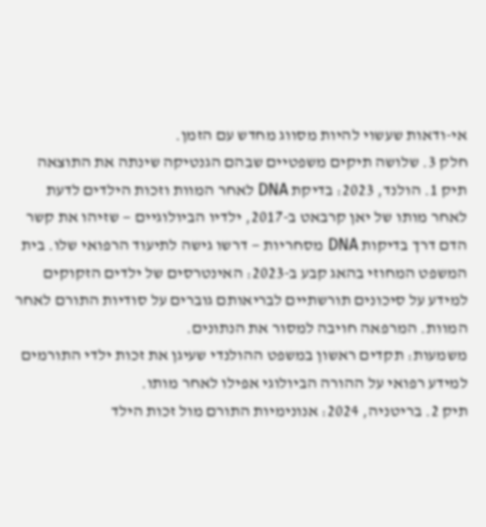אי-ודאות שעשוי להיות מסווג מחדש עם הזמן.
חלק 3. שלושה תיקים משפטיים שבהם הגנטיקה שינתה את התוצאה
תיק 1. הולנד, 2023: בדיקת DNA לאחר המוות וזכות הילדים לדעת
לאחר מותו של יאן קרבאט ב-2017, ילדיו הביולוגיים — שזיהו את קשר הדם דרך בדיקות DNA מסחריות — דרשו גישה לתיעוד הרפואי שלו. בית המשפט המחוזי בהאג קבע ב-2023: האינטרסים של ילדים הזקוקים למידע על סיכונים תורשתיים לבריאותם גוברים על סודיות התורם לאחר המוות. המרפאה חויבה למסור את הנתונים.
משמעות: תקדים ראשון במשפט ההולנדי שעיגן את זכות ילדי התורמים למידע רפואי על ההורה הביולוגי אפילו לאחר מותו.
תיק 2. בריטניה, 2024: אנונימיות התורם מול זכות הילד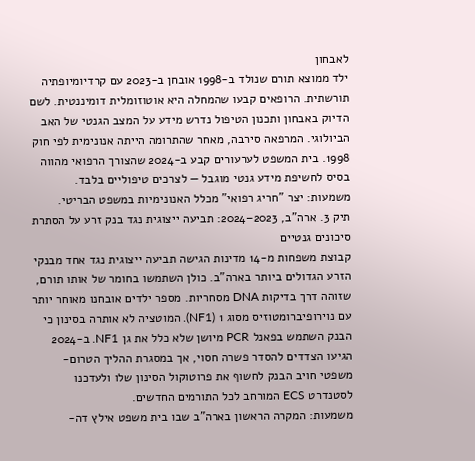לאבחון
ילד ממוצא תורם שנולד ב-1998 אובחן ב-2023 עם קרדיומיופתיה תורשתית. הרופאים קבעו שהמחלה היא אוטוזומלית דומיננטית. לשם הדיוק באבחון ותכנון הטיפול נדרש מידע על המצב הגנטי של האב הביולוגי. המרפאה סירבה, מאחר שהתרומה הייתה אנונימית לפי חוק 1998. בית המשפט לערעורים קבע ב-2024 שהצורך הרפואי מהווה בסיס לחשיפת מידע גנטי מוגבל — לצרכים טיפוליים בלבד.
משמעות: יצר "חריג רפואי" מכלל האנונימיות במשפט הבריטי.
תיק 3. ארה"ב, 2023–2024: תביעה ייצוגית נגד בנק זרע על הסתרת סיכונים גנטיים
קבוצת משפחות מ-14 מדינות הגישה תביעה ייצוגית נגד אחד מבנקי הזרע הגדולים ביותר בארה"ב. כולן השתמשו בחומר של אותו תורם, שזוהה דרך בדיקות DNA מסחריות. מספר ילדים אובחנו מאוחר יותר עם נוירופיברומטוזיס מסוג 1 (NF1). המוטציה לא אותרה בסינון כי הבנק השתמש בפאנל PCR מיושן שלא כלל את גן NF1. ב-2024 הגיעו הצדדים להסדר פשרה חסוי, אך במסגרת ההליך הטרום-משפטי חויב הבנק לחשוף את פרוטוקול הסינון שלו ולעדכנו לסטנדרט ECS המורחב לכל התורמים החדשים.
משמעות: המקרה הראשון בארה"ב שבו בית משפט אילץ דה-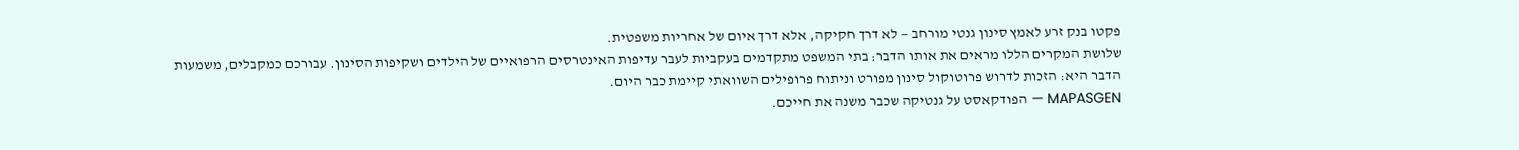פקטו בנק זרע לאמץ סינון גנטי מורחב — לא דרך חקיקה, אלא דרך איום של אחריות משפטית.
שלושת המקרים הללו מראים את אותו הדבר: בתי המשפט מתקדמים בעקביות לעבר עדיפות האינטרסים הרפואיים של הילדים ושקיפות הסינון. עבורכם כמקבלים, משמעות הדבר היא: הזכות לדרוש פרוטוקול סינון מפורט וניתוח פרופילים השוואתי קיימת כבר היום.
MAPASGEN — הפודקאסט על גנטיקה שכבר משנה את חייכם.